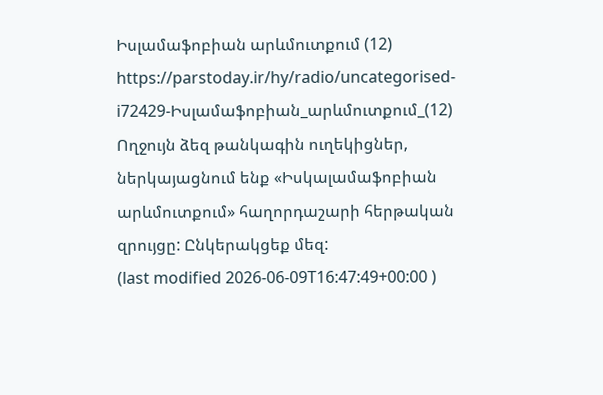Իսլամաֆոբիան արևմուտքում (12)
https://parstoday.ir/hy/radio/uncategorised-i72429-Իսլամաֆոբիան_արևմուտքում_(12)
Ողջույն ձեզ թանկագին ուղեկիցներ, ներկայացնում ենք «Իսկալամաֆոբիան արևմուտքում» հաղորդաշարի հերթական զրույցը: Ընկերակցեք մեզ:
(last modified 2026-06-09T16:47:49+00:00 )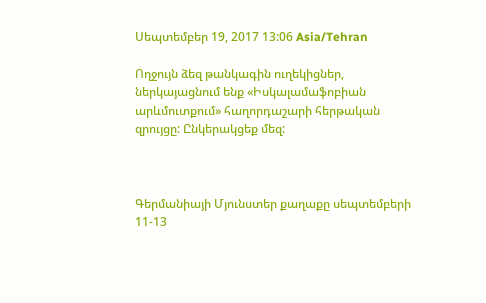Սեպտեմբեր 19, 2017 13:06 Asia/Tehran

Ողջույն ձեզ թանկագին ուղեկիցներ, ներկայացնում ենք «Իսկալամաֆոբիան արևմուտքում» հաղորդաշարի հերթական զրույցը: Ընկերակցեք մեզ:



Գերմանիայի Մյունստեր քաղաքը սեպտեմբերի 11-13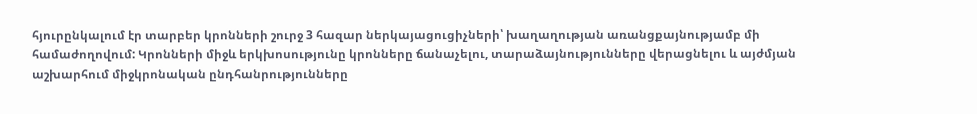հյուրընկալում էր տարբեր կրոնների շուրջ 3 հազար ներկայացուցիչների՝ խաղաղության առանցքայնությամբ մի համաժողովում: Կրոնների միջև երկխոսությունը կրոնները ճանաչելու, տարաձայնությունները վերացնելու և այժմյան աշխարհում միջկրոնական ընդհանրությունները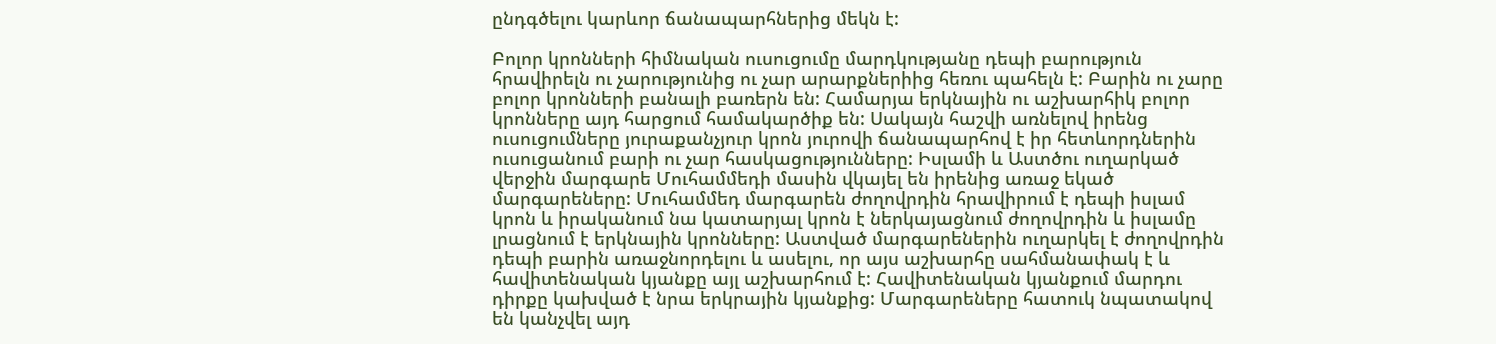ընդգծելու կարևոր ճանապարհներից մեկն է:

Բոլոր կրոնների հիմնական ուսուցումը մարդկությանը դեպի բարություն հրավիրելն ու չարությունից ու չար արարքներիից հեռու պահելն է: Բարին ու չարը բոլոր կրոնների բանալի բառերն են: Համարյա երկնային ու աշխարհիկ բոլոր կրոնները այդ հարցում համակարծիք են: Սակայն հաշվի առնելով իրենց ուսուցումները յուրաքանչյուր կրոն յուրովի ճանապարհով է իր հետևորդներին ուսուցանում բարի ու չար հասկացությունները: Իսլամի և Աստծու ուղարկած վերջին մարգարե Մուհամմեդի մասին վկայել են իրենից առաջ եկած մարգարեները: Մուհամմեդ մարգարեն ժողովրդին հրավիրում է դեպի իսլամ կրոն և իրականում նա կատարյալ կրոն է ներկայացնում ժողովրդին և իսլամը լրացնում է երկնային կրոնները: Աստված մարգարեներին ուղարկել է ժողովրդին դեպի բարին առաջնորդելու և ասելու, որ այս աշխարհը սահմանափակ է և հավիտենական կյանքը այլ աշխարհում է: Հավիտենական կյանքում մարդու դիրքը կախված է նրա երկրային կյանքից: Մարգարեները հատուկ նպատակով են կանչվել այդ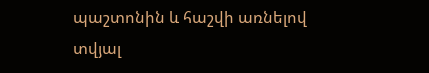պաշտոնին և հաշվի առնելով տվյալ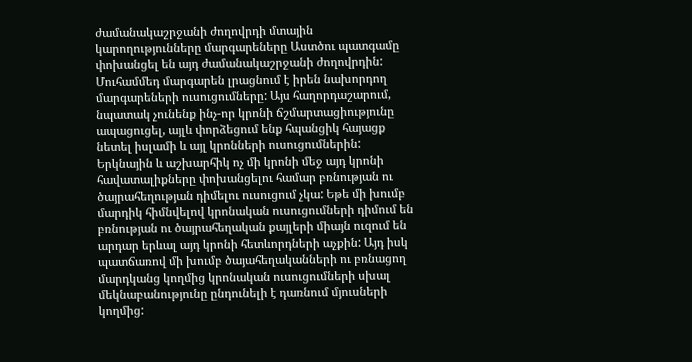ժամանակաշրջանի ժողովրդի մտային կարողությունները մարգարեները Աստծու պատգամը փոխանցել են այդ ժամանակաշրջանի ժողովրդին: Մուհամմեդ մարգարեն լրացնում է իրեն նախորդող մարգարեների ուսուցումները: Այս հաղորդաշարում, նպատակ չունենք ինչ-որ կրոնի ճշմարտացիությունը ապացուցել, այլև փորձեցում ենք հպանցիկ հայացք նետել իսլամի և այլ կրոնների ուսուցումներին: Երկնային և աշխարհիկ ոչ մի կրոնի մեջ այդ կրոնի հավատալիքները փոխանցելու համար բռնության ու ծայրահեղության դիմելու ուսուցում չկա: Եթե մի խումբ մարդիկ հիմնվելով կրոնական ուսուցումների դիմում են բռնության ու ծայրահեղական քայլերի միայն ուզում են արդար երևալ այդ կրոնի հետևորդների աչքին: Այդ իսկ պատճառով մի խումբ ծայահեղականների ու բռնացող մարդկանց կողմից կրոնական ուսուցումների սխալ մեկնաբանությունը ընդունելի է դառնում մյուսների կողմից: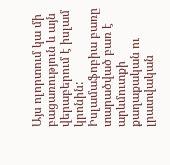Այս ոլորտում կա մի բացառություն և այն վերաբերում է իսլամ կրոնին: Իսլամաֆոբիա բառը տարածված բառ է արևմուտքի քաղաքական ու լրատվական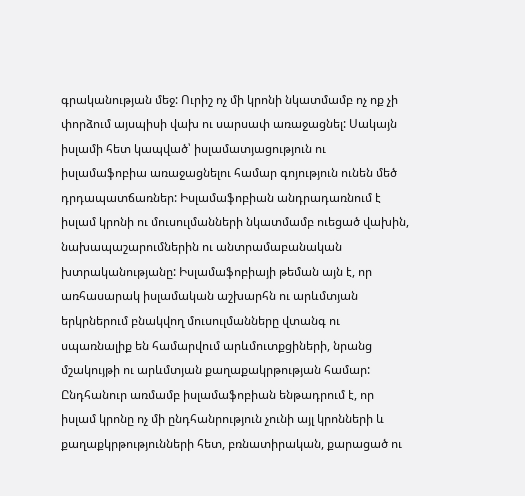գրականության մեջ: Ուրիշ ոչ մի կրոնի նկատմամբ ոչ ոք չի փորձում այսպիսի վախ ու սարսափ առաջացնել: Սակայն իսլամի հետ կապված՝ իսլամատյացություն ու իսլամաֆոբիա առաջացնելու համար գոյություն ունեն մեծ դրդապատճառներ: Իսլամաֆոբիան անդրադառնում է իսլամ կրոնի ու մուսուլմանների նկատմամբ ուեցած վախին, նախապաշարումներին ու անտրամաբանական խտրականությանը: Իսլամաֆոբիայի թեման այն է, որ առհասարակ իսլամական աշխարհն ու արևմտյան երկրներում բնակվող մուսուլմանները վտանգ ու սպառնալիք են համարվում արևմուտքցիների, նրանց մշակույթի ու արևմտյան քաղաքակրթության համար: Ընդհանուր առմամբ իսլամաֆոբիան ենթադրում է, որ իսլամ կրոնը ոչ մի ընդհանրություն չունի այլ կրոնների և քաղաքկրթությունների հետ, բռնատիրական, քարացած ու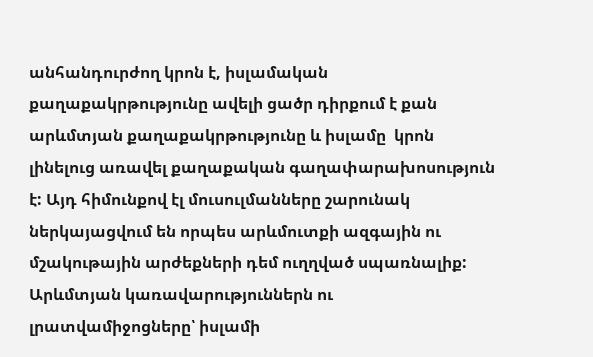անհանդուրժող կրոն է, իսլամական քաղաքակրթությունը ավելի ցածր դիրքում է քան արևմտյան քաղաքակրթությունը և իսլամը  կրոն լինելուց առավել քաղաքական գաղափարախոսություն է: Այդ հիմունքով էլ մուսուլմանները շարունակ ներկայացվում են որպես արևմուտքի ազգային ու մշակութային արժեքների դեմ ուղղված սպառնալիք: Արևմտյան կառավարություններն ու լրատվամիջոցները՝ իսլամի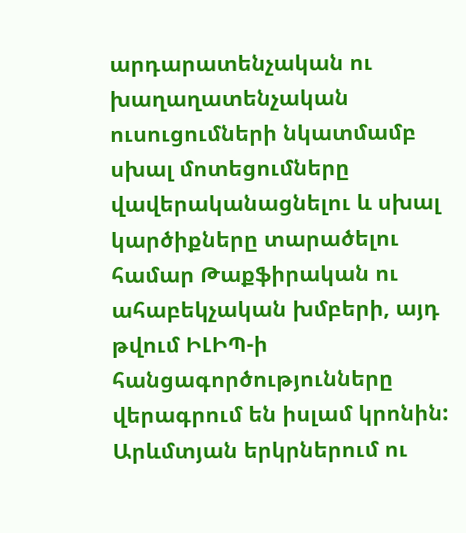արդարատենչական ու խաղաղատենչական ուսուցումների նկատմամբ սխալ մոտեցումները վավերականացնելու և սխալ կարծիքները տարածելու համար Թաքֆիրական ու ահաբեկչական խմբերի, այդ թվում ԻԼԻՊ-ի հանցագործությունները վերագրում են իսլամ կրոնին: Արևմտյան երկրներում ու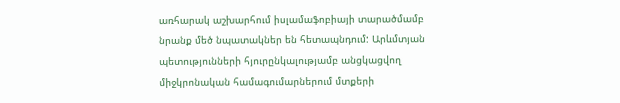առհարակ աշխարհում իսլամաֆոբիայի տարածմամբ նրանք մեծ նպատակներ են հետապնդում: Արևմտյան պետությունների հյուրընկալությամբ անցկացվող միջկրոնական համագումարներում մտքերի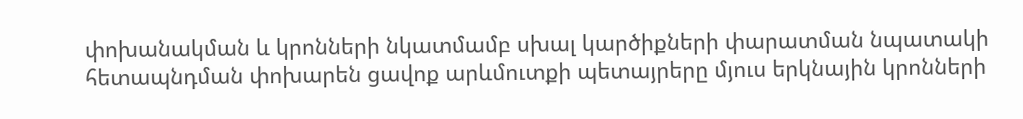փոխանակման և կրոնների նկատմամբ սխալ կարծիքների փարատման նպատակի հետապնդման փոխարեն ցավոք արևմուտքի պետայրերը մյուս երկնային կրոնների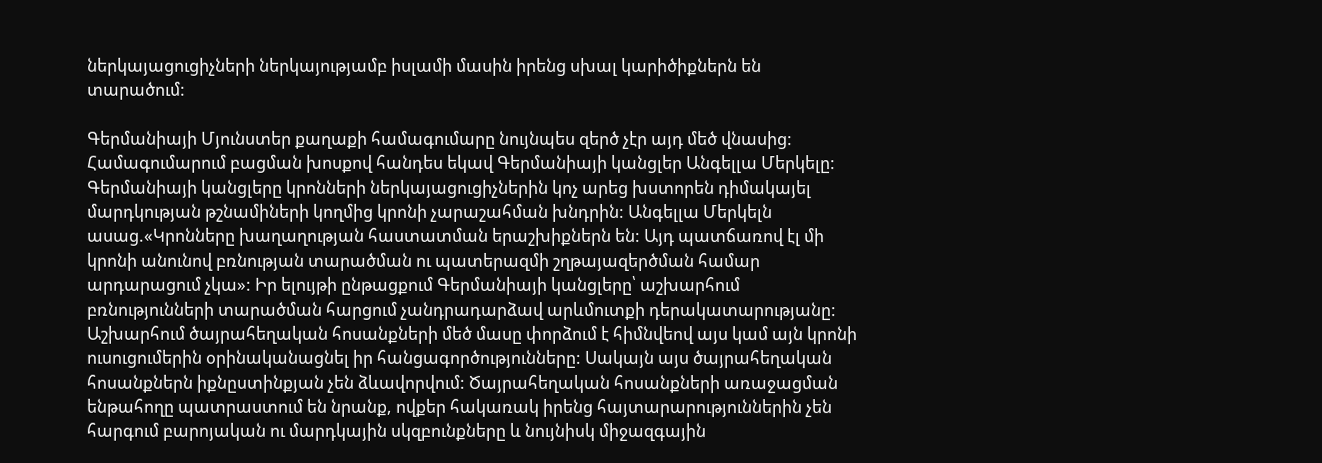ներկայացուցիչների ներկայությամբ իսլամի մասին իրենց սխալ կարիծիքներն են տարածում:

Գերմանիայի Մյունստեր քաղաքի համագումարը նույնպես զերծ չէր այդ մեծ վնասից: Համագումարում բացման խոսքով հանդես եկավ Գերմանիայի կանցլեր Անգելլա Մերկելը: Գերմանիայի կանցլերը կրոնների ներկայացուցիչներին կոչ արեց խստորեն դիմակայել մարդկության թշնամիների կողմից կրոնի չարաշահման խնդրին: Անգելլա Մերկելն ասաց.«Կրոնները խաղաղության հաստատման երաշխիքներն են: Այդ պատճառով էլ մի կրոնի անունով բռնության տարածման ու պատերազմի շղթայազերծման համար արդարացում չկա»: Իր ելույթի ընթացքում Գերմանիայի կանցլերը՝ աշխարհում բռնությունների տարածման հարցում չանդրադարձավ արևմուտքի դերակատարությանը: Աշխարհում ծայրահեղական հոսանքների մեծ մասը փորձում է հիմնվեով այս կամ այն կրոնի ուսուցումերին օրինականացնել իր հանցագործությունները: Սակայն այս ծայրահեղական հոսանքներն իքնըստինքյան չեն ձևավորվում: Ծայրահեղական հոսանքների առաջացման ենթահողը պատրաստում են նրանք, ովքեր հակառակ իրենց հայտարարություններին չեն հարգում բարոյական ու մարդկային սկզբունքները և նույնիսկ միջազգային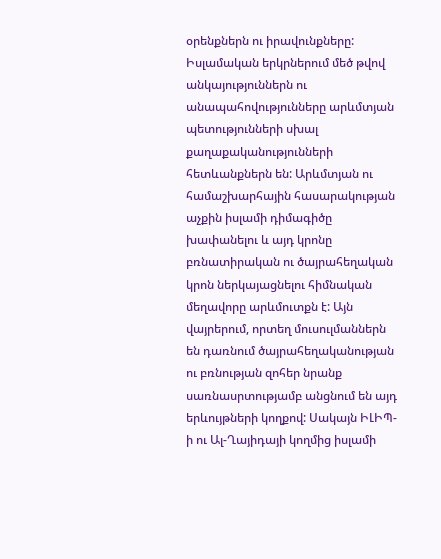օրենքներն ու իրավունքները: Իսլամական երկրներում մեծ թվով անկայություններն ու անապահովությունները արևմտյան պետությունների սխալ  քաղաքականությունների հետևանքներն են: Արևմտյան ու համաշխարհային հասարակության աչքին իսլամի դիմագիծը խափանելու և այդ կրոնը բռնատիրական ու ծայրահեղական կրոն ներկայացնելու հիմնական մեղավորը արևմուտքն է: Այն վայրերում, որտեղ մուսուլմաններն են դառնում ծայրահեղականության ու բռնության զոհեր նրանք սառնասրտությամբ անցնում են այդ երևույթների կողքով: Սակայն ԻԼԻՊ-ի ու Ալ-Ղայիդայի կողմից իսլամի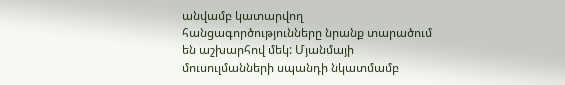անվամբ կատարվող հանցագործությունները նրանք տարածում են աշխարհով մեկ: Մյանմայի մուսուլմանների սպանդի նկատմամբ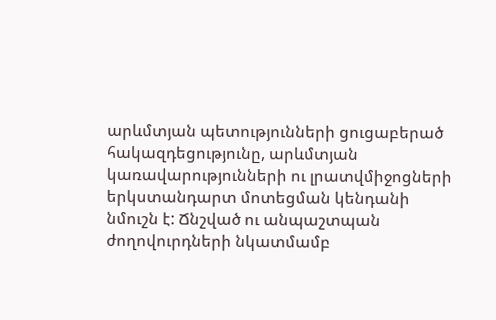արևմտյան պետությունների ցուցաբերած հակազդեցությունը, արևմտյան կառավարությունների ու լրատվմիջոցների երկստանդարտ մոտեցման կենդանի նմուշն է: Ճնշված ու անպաշտպան ժողովուրդների նկատմամբ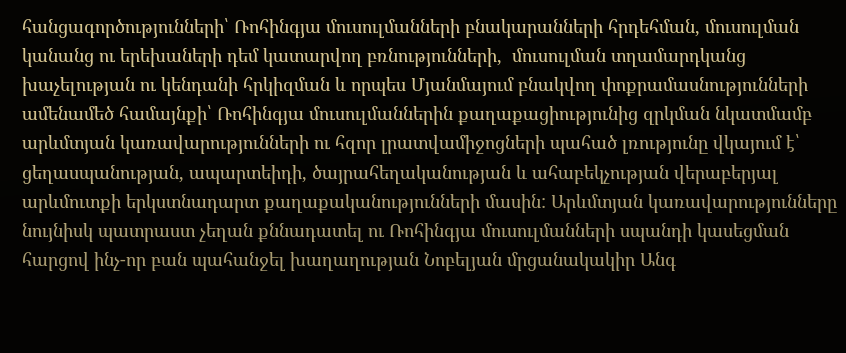հանցագործությունների՝ Ռոհինգյա մուսուլմանների բնակարանների հրդեհման, մուսուլման կանանց ու երեխաների դեմ կատարվող բռնությունների,  մուսուլման տղամարդկանց  խաչելության ու կենդանի հրկիզման և որպես Մյանմայում բնակվող փոքրամասնությունների ամենամեծ համայնքի՝ Ռոհինգյա մուսուլմաններին քաղաքացիությունից զրկման նկատմամբ արևմտյան կառավարությունների ու հզոր լրատվամիջոցների պահած լռությունը վկայում է՝ ցեղասպանության, ապարտեիդի, ծայրահեղականության և ահաբեկչության վերաբերյալ արևմուտքի երկստնադարտ քաղաքականությունների մասին: Արևմտյան կառավարությունները նույնիսկ պատրաստ չեղան քննադատել ու Ռոհինգյա մուսուլմանների սպանդի կասեցման հարցով ինչ-որ բան պահանջել խաղաղության Նոբելյան մրցանակակիր Անգ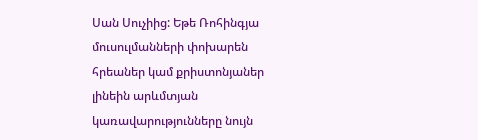Սան Սուչիից: Եթե Ռոհինգյա մուսուլմանների փոխարեն հրեաներ կամ քրիստոնյաներ լինեին արևմտյան կառավարությունները նույն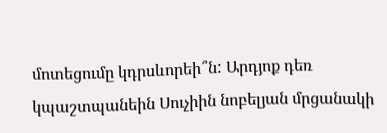մոտեցումը կդրսևորեի՞ն: Արդյոք դեռ կպաշտպանեին Սուչիին նոբելյան մրցանակի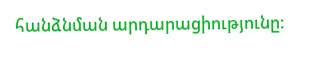հանձնման արդարացիությունը: